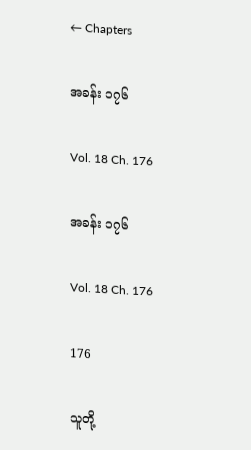← Chapters

အခန်း ၁၇၆

Vol. 18 Ch. 176

အခန်း ၁၇၆

Vol. 18 Ch. 176

176

သူတို့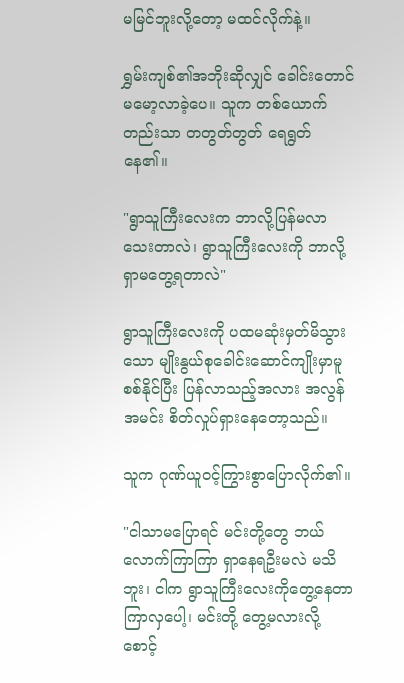မမြင်ဘူးလို့တော့ မထင်လိုက်နဲ့။

ရွှမ်းကျစ်၏အဘိုးဆိုလျှင် ခေါင်းတောင် မမော့လာခဲ့ပေ။ သူက တစ်ယောက်တည်းသာ တတွတ်တွတ် ရေရွတ်နေ၏။

"ရွာသူကြီးလေးက ဘာလို့ပြန်မလာသေးတာလဲ၊ ရွာသူကြီးလေးကို ဘာလို့ ရှာမတွေ့ရတာလဲ"

ရွာသူကြီးလေးကို ပထမဆုံးမှတ်မိသွားသော မျိုးနွယ်စုခေါင်းဆောင်ကျိုးမှာမူ စစ်နိုင်ပြီး ပြန်လာသည့်အလား အလွန်အမင်း စိတ်လှုပ်ရှားနေတော့သည်။

သူက ဂုဏ်ယူဝင့်ကြွားစွာပြောလိုက်၏။

"ငါသာမပြောရင် မင်းတို့တွေ ဘယ်လောက်ကြာကြာ ရှာနေရဦးမလဲ မသိဘူး၊ ငါက ရွာသူကြီးလေးကိုတွေ့နေတာ ကြာလှပေါ့၊ မင်းတို့ တွေ့မလားလို့ စောင့်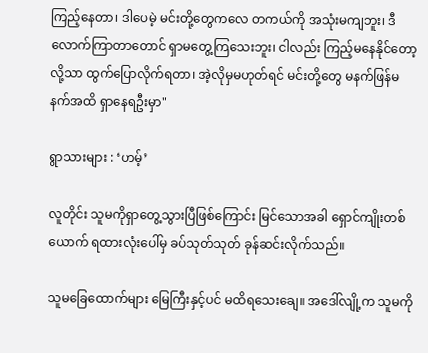ကြည့်နေတာ၊ ဒါပေမဲ့ မင်းတို့တွေကလေ တကယ်ကို အသုံးမကျဘူး၊ ဒီလောက်ကြာတာတောင် ရှာမတွေ့ကြသေးဘူး၊ ငါလည်း ကြည့်မနေနိုင်တော့လို့သာ ထွက်ပြောလိုက်ရတာ၊ အဲ့လိုမှမဟုတ်ရင် မင်းတို့တွေ မနက်ဖြန်မနက်အထိ ရှာနေရဦးမှာ"

ရွာသားများ : ‘ဟမ့်’

လူတိုင်း သူမကိုရှာတွေ့သွားပြီဖြစ်ကြောင်း မြင်သောအခါ ရှောင်ကျိုးတစ်ယောက် ရထားလုံးပေါ်မှ ခပ်သုတ်သုတ် ခုန်ဆင်းလိုက်သည်။

သူမခြေထောက်များ မြေကြီးနှင့်ပင် မထိရသေးချေ။ အဒေါ်လျို့က သူမကို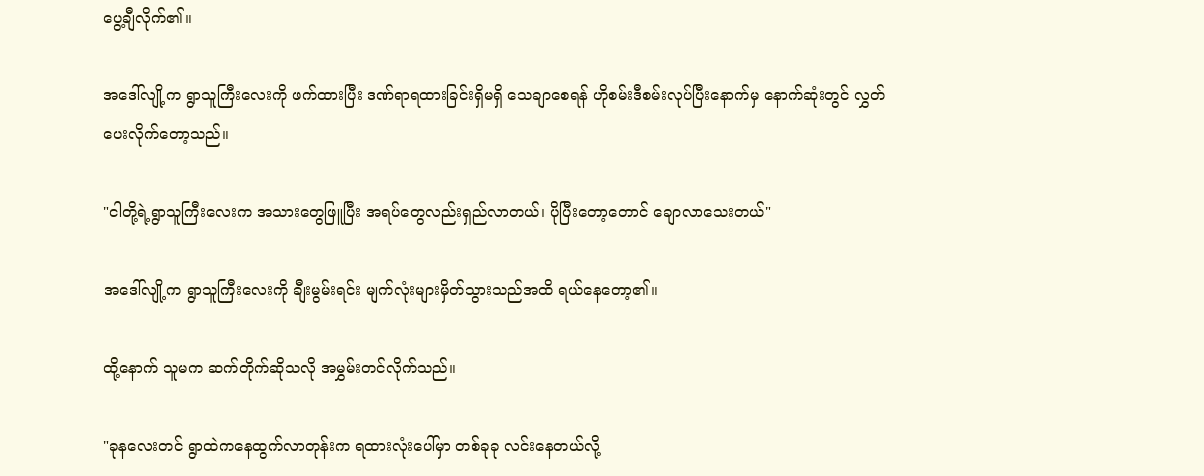ပွေ့ချီလိုက်၏။

အဒေါ်လျို့က ရွာသူကြီးလေးကို ဖက်ထားပြီး ဒဏ်ရာရထားခြင်းရှိမရှိ သေချာစေရန် ဟိုစမ်းဒီစမ်းလုပ်ပြီးနောက်မှ နောက်ဆုံးတွင် လွှတ်ပေးလိုက်တော့သည်။

"ငါတို့ရဲ့ရွာသူကြီးလေးက အသားတွေဖြူပြီး အရပ်တွေလည်းရှည်လာတယ်၊ ပိုပြီးတော့တောင် ချောလာသေးတယ်"

အဒေါ်လျို့က ရွာသူကြီးလေးကို ချီးမွမ်းရင်း မျက်လုံးများမှိတ်သွားသည်အထိ ရယ်နေတော့၏။

ထို့နောက် သူမက ဆက်တိုက်ဆိုသလို အမွှမ်းတင်လိုက်သည်။

"ခုနလေးတင် ရွာထဲကနေထွက်လာတုန်းက ရထားလုံးပေါ်မှာ တစ်ခုခု လင်းနေတယ်လို့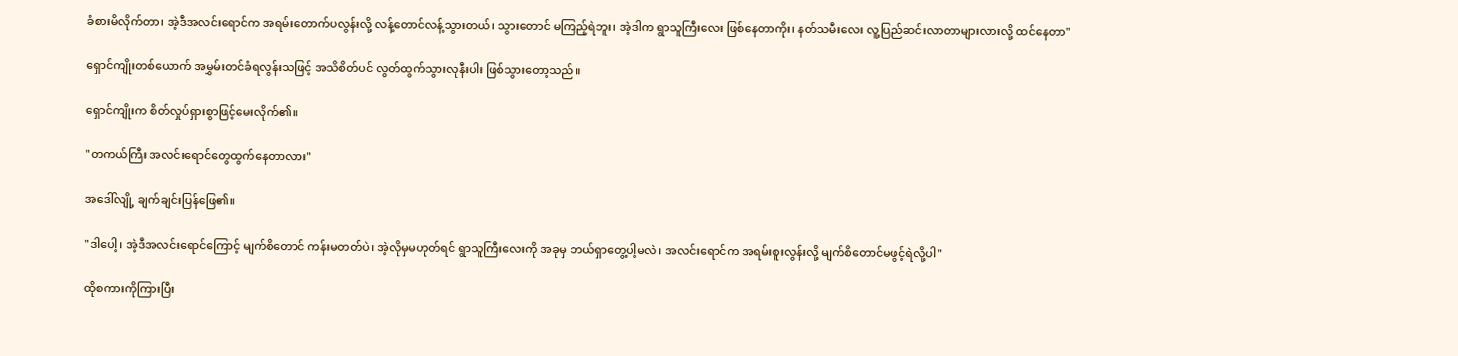ခံစားမိလိုက်တာ၊ အဲ့ဒီအလင်းရောင်က အရမ်းတောက်ပလွန်းလို့ လန့်တောင်လန့်သွားတယ်၊ သွားတောင် မကြည့်ရဲဘူး၊ အဲ့ဒါက ရွာသူကြီးလေး ဖြစ်နေတာကိုး၊ နတ်သမီးလေး လူ့ပြည်ဆင်းလာတာများလားလို့ ထင်နေတာ"

ရှောင်ကျိုးတစ်ယောက် အမွှမ်းတင်ခံရလွန်းသဖြင့် အသိစိတ်ပင် လွတ်ထွက်သွားလုနီးပါး ဖြစ်သွားတော့သည်။

ရှောင်ကျိုးက စိတ်လှုပ်ရှားစွာဖြင့်မေးလိုက်၏။

"တကယ်ကြီး အလင်းရောင်တွေထွက်နေတာလား"

အဒေါ်လျို့ ချက်ချင်းပြန်ဖြေ၏။

"ဒါပေါ့၊ အဲ့ဒီအလင်းရောင်ကြောင့် မျက်စိတောင် ကန်းမတတ်ပဲ၊ အဲ့လိုမှမဟုတ်ရင် ရွာသူကြီးလေးကို အခုမှ ဘယ်ရှာတွေ့ပါ့မလဲ၊ အလင်းရောင်က အရမ်းစူးလွန်းလို့ မျက်စိတောင်မဖွင့်ရဲလို့ပါ"

ထိုစကားကိုကြားပြီး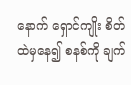နောက် ရှောင်ကျိုး စိတ်ထဲမှနေ၍ စနစ်ကို ချက်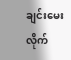ချင်းမေးလိုက်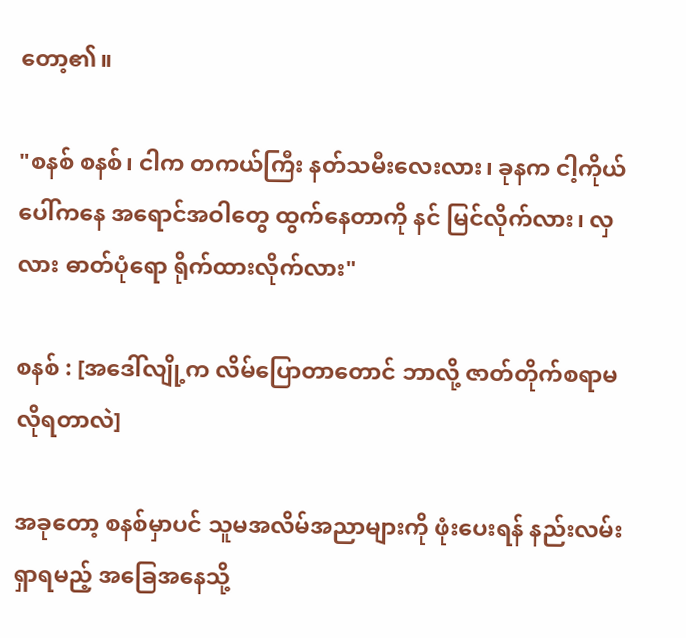တော့၏။

"စနစ် စနစ်၊ ငါက တကယ်ကြီး နတ်သမီးလေးလား၊ ခုနက ငါ့ကိုယ်ပေါ်ကနေ အရောင်အဝါတွေ ထွက်နေတာကို နင် မြင်လိုက်လား၊ လှလား ဓာတ်ပုံရော ရိုက်ထားလိုက်လား"

စနစ် : [အဒေါ်လျို့က လိမ်ပြောတာတောင် ဘာလို့ ဇာတ်တိုက်စရာမလိုရတာလဲ]

အခုတော့ စနစ်မှာပင် သူမအလိမ်အညာများကို ဖုံးပေးရန် နည်းလမ်းရှာရမည့် အခြေအနေသို့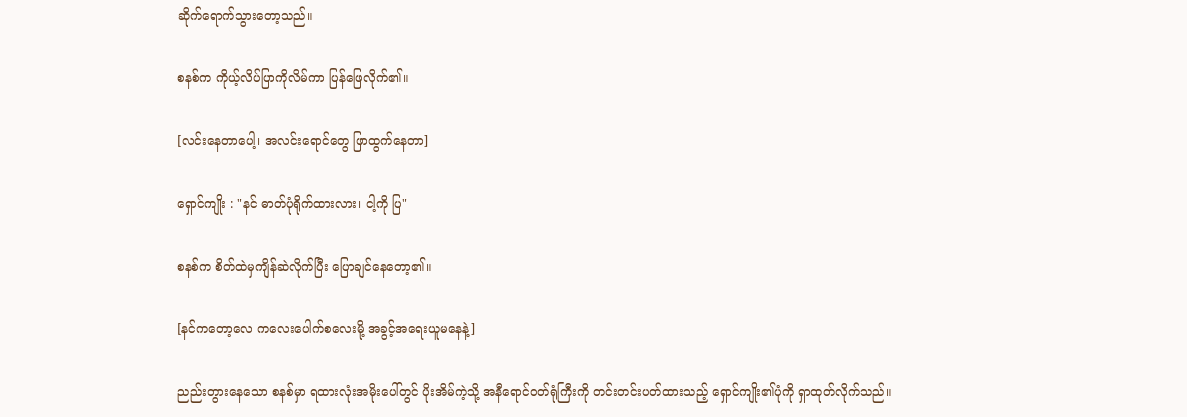ဆိုက်ရောက်သွားတော့သည်။

စနစ်က ကိုယ့်လိပ်ပြာကိုလိမ်ကာ ပြန်ဖြေလိုက်၏။

[လင်းနေတာပေါ့၊ အလင်းရောင်တွေ ဖြာထွက်နေတာ]

ရှောင်ကျိုး : "နင် ဓာတ်ပုံရိုက်ထားလား၊ ငါ့ကို ပြ"

စနစ်က စိတ်ထဲမှကျိန်ဆဲလိုက်ပြီး ပြောချင်နေတော့၏။

[နင်ကတော့လေ ကလေးပေါက်စလေးမို့ အခွင့်အရေးယူမနေနဲ့]

ညည်းတွားနေသော စနစ်မှာ ရထားလုံးအမိုးပေါ်တွင် ပိုးအိမ်ကဲ့သို့ အနီရောင်ဝတ်ရုံကြီးကို တင်းတင်းပတ်ထားသည့် ရှောင်ကျိုး၏ပုံကို ရှာထုတ်လိုက်သည်။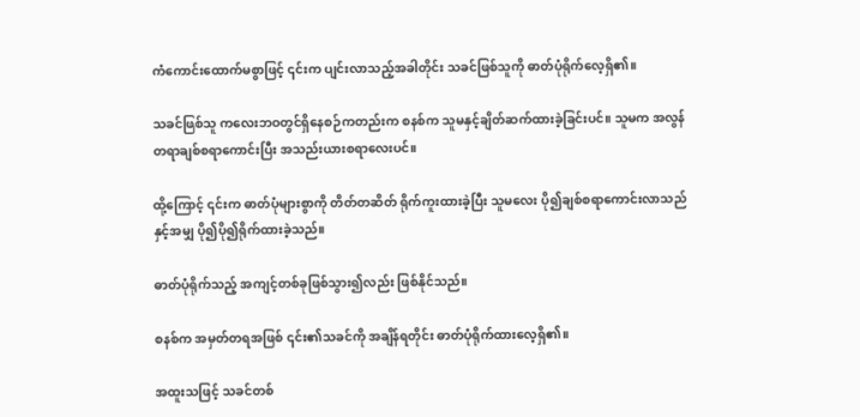ကံကောင်းထောက်မစွာဖြင့် ၎င်းက ပျင်းလာသည့်အခါတိုင်း သခင်ဖြစ်သူကို ဓာတ်ပုံရိုက်လေ့ရှိ၏။

သခင်ဖြစ်သူ ကလေးဘဝတွင်ရှိနေစဉ်ကတည်းက စနစ်က သူမနှင့်ချိတ်ဆက်ထားခဲ့ခြင်းပင်။ သူမက အလွန်တရာချစ်စရာကောင်းပြီး အသည်းယားစရာလေးပင်။

ထို့ကြောင့် ၎င်းက ဓာတ်ပုံများစွာကို တိတ်တဆိတ် ရိုက်ကူးထားခဲ့ပြီး သူမလေး ပို၍ချစ်စရာကောင်းလာသည်နှင့်အမျှ ပို၍ပို၍ရိုက်ထားခဲ့သည်။

ဓာတ်ပုံရိုက်သည့် အကျင့်တစ်ခုဖြစ်သွား၍လည်း ဖြစ်နိုင်သည်။

စနစ်က အမှတ်တရအဖြစ် ၎င်း၏သခင်ကို အချိန်ရတိုင်း ဓာတ်ပုံရိုက်ထားလေ့ရှိ၏။

အထူးသဖြင့် သခင်တစ်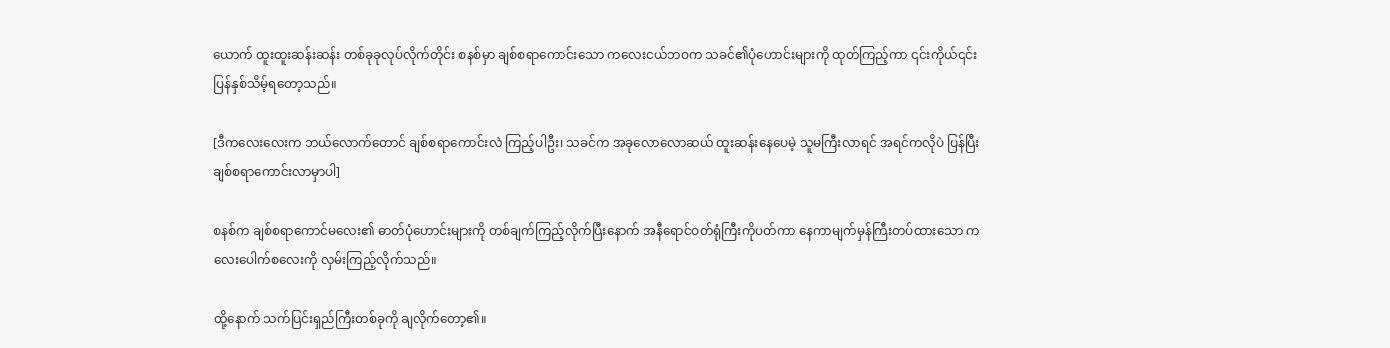ယောက် ထူးထူးဆန်းဆန်း တစ်ခုခုလုပ်လိုက်တိုင်း စနစ်မှာ ချစ်စရာကောင်းသော ကလေးငယ်ဘဝက သခင်၏ပုံဟောင်းများကို ထုတ်ကြည့်ကာ ၎င်းကိုယ်၎င်းပြန်နှစ်သိမ့်ရတော့သည်။

[ဒီကလေးလေးက ဘယ်လောက်တောင် ချစ်စရာကောင်းလဲ ကြည့်ပါဦး၊ သခင်က အခုလောလောဆယ် ထူးဆန်းနေပေမဲ့ သူမကြီးလာရင် အရင်ကလိုပဲ ပြန်ပြီး ချစ်စရာကောင်းလာမှာပါ]

စနစ်က ချစ်စရာကောင်မလေး၏ ဓာတ်ပုံဟောင်းများကို တစ်ချက်ကြည့်လိုက်ပြီးနောက် အနီရောင်ဝတ်ရုံကြီးကိုပတ်ကာ နေကာမျက်မှန်ကြီးတပ်ထားသော ကလေးပေါက်စလေးကို လှမ်းကြည့်လိုက်သည်။

ထို့နောက် သက်ပြင်းရှည်ကြီးတစ်ခုကို ချလိုက်တော့၏။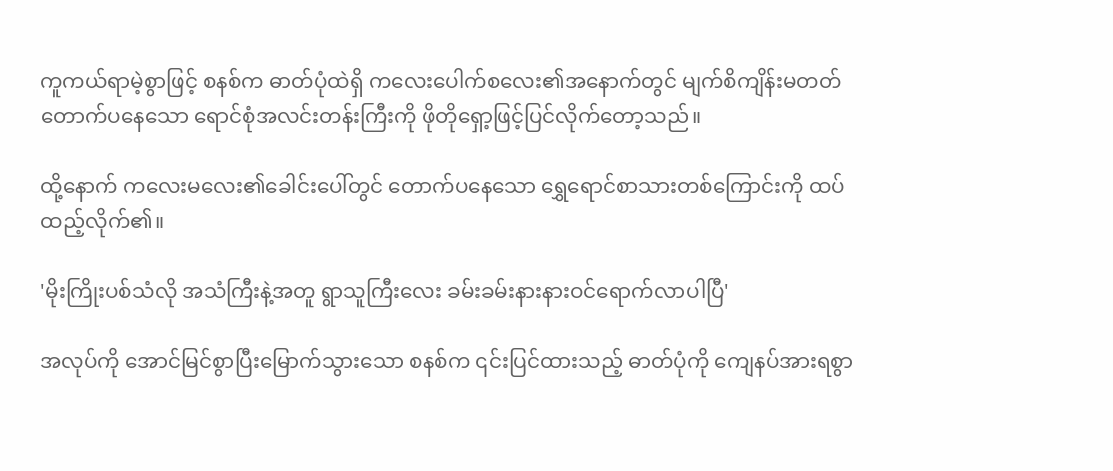ကူကယ်ရာမဲ့စွာဖြင့် စနစ်က ဓာတ်ပုံထဲရှိ ကလေးပေါက်စလေး၏အနောက်တွင် မျက်စိကျိန်းမတတ်တောက်ပနေသော ရောင်စုံအလင်းတန်းကြီးကို ဖိုတိုရှော့ဖြင့်ပြင်လိုက်တော့သည်။

ထို့နောက် ကလေးမလေး၏ခေါင်းပေါ်တွင် တောက်ပနေသော ရွှေရောင်စာသားတစ်ကြောင်းကို ထပ်ထည့်လိုက်၏။

'မိုးကြိုးပစ်သံလို အသံကြီးနဲ့အတူ ရွာသူကြီးလေး ခမ်းခမ်းနားနားဝင်ရောက်လာပါပြီ'

အလုပ်ကို အောင်မြင်စွာပြီးမြောက်သွားသော စနစ်က ၎င်းပြင်ထားသည့် ဓာတ်ပုံကို ကျေနပ်အားရစွာ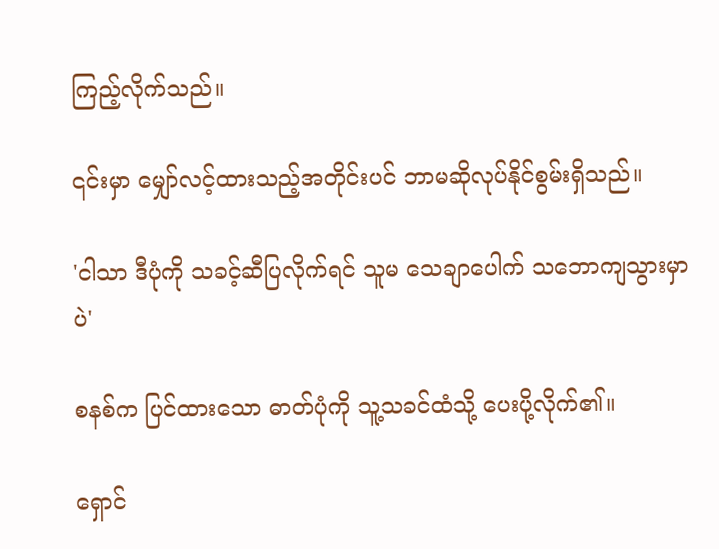ကြည့်လိုက်သည်။

၎င်းမှာ မျှော်လင့်ထားသည့်အတိုင်းပင် ဘာမဆိုလုပ်နိုင်စွမ်းရှိသည်။

'ငါသာ ဒီပုံကို သခင့်ဆီပြလိုက်ရင် သူမ သေချာပေါက် သဘောကျသွားမှာပဲ'

စနစ်က ပြင်ထားသော ဓာတ်ပုံကို သူ့သခင်ထံသို့ ပေးပို့လိုက်၏။

ရှောင်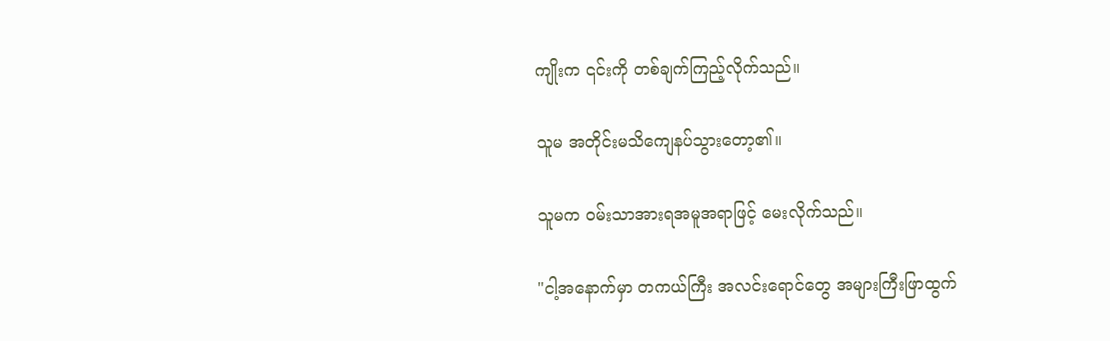ကျိုးက ၎င်းကို တစ်ချက်ကြည့်လိုက်သည်။

သူမ အတိုင်းမသိကျေနပ်သွားတော့၏။

သူမက ဝမ်းသာအားရအမူအရာဖြင့် မေးလိုက်သည်။

"ငါ့အနောက်မှာ တကယ်ကြီး အလင်းရောင်တွေ အများကြီးဖြာထွက်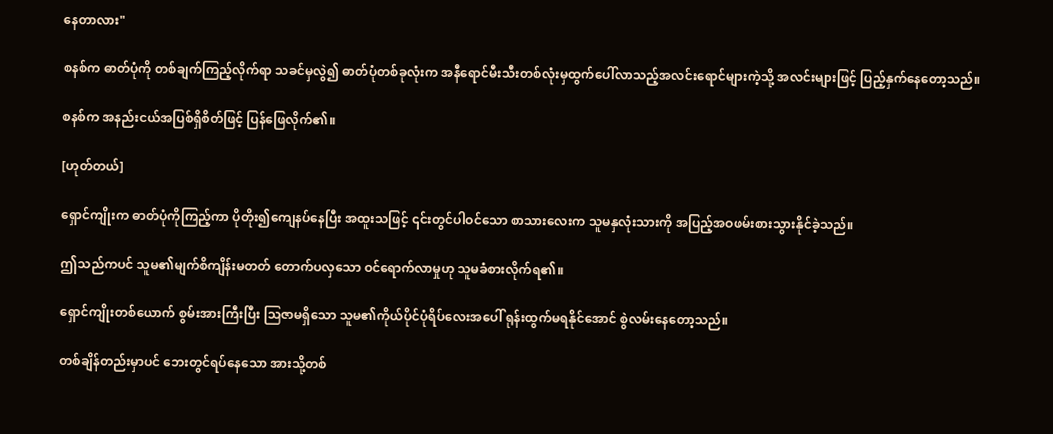နေတာလား"

စနစ်က ဓာတ်ပုံကို တစ်ချက်ကြည့်လိုက်ရာ သခင်မှလွဲ၍ ဓာတ်ပုံတစ်ခုလုံးက အနီရောင်မီးသီးတစ်လုံးမှထွက်ပေါ်လာသည့်အလင်းရောင်များကဲ့သို့ အလင်းများဖြင့် ပြည့်နှက်နေတော့သည်။

စနစ်က အနည်းငယ်အပြစ်ရှိစိတ်ဖြင့် ပြန်ဖြေလိုက်၏။

[ဟုတ်တယ်]

ရှောင်ကျိုးက ဓာတ်ပုံကိုကြည့်ကာ ပိုတိုး၍ကျေနပ်နေပြီး အထူးသဖြင့် ၎င်းတွင်ပါဝင်သော စာသားလေးက သူမနှလုံးသားကို အပြည့်အဝဖမ်းစားသွားနိုင်ခဲ့သည်။

ဤသည်ကပင် သူမ၏မျက်စိကျိန်းမတတ် တောက်ပလှသော ဝင်ရောက်လာမှုဟု သူမခံစားလိုက်ရ၏။

ရှောင်ကျိုးတစ်ယောက် စွမ်းအားကြီးပြီး ဩဇာမရှိသော သူမ၏ကိုယ်ပိုင်ပုံရိပ်လေးအပေါ် ရုန်းထွက်မရနိုင်အောင် စွဲလမ်းနေတော့သည်။

တစ်ချိန်တည်းမှာပင် ဘေးတွင်ရပ်နေသော အားသို့တစ်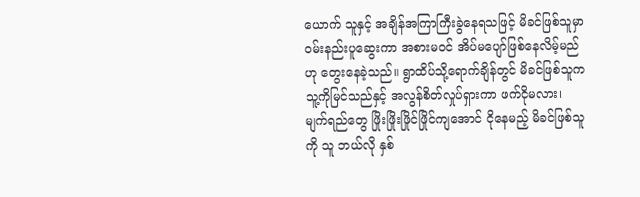ယောက် သူနှင့် အချိန်အကြာကြီးခွဲနေရသဖြင့် မိခင်ဖြစ်သူမှာ ဝမ်းနည်းပူဆွေးကာ အစားမဝင် အိပ်မပျော်ဖြစ်နေလိမ့်မည်ဟု တွေးနေခဲ့သည်။ ရွာထိပ်သို့ရောက်ချိန်တွင် မိခင်ဖြစ်သူက သူ့ကိုမြင်သည်နှင့် အလွန်စိတ်လှုပ်ရှားကာ ဖက်ငိုမလား၊ မျက်ရည်တွေ ဖြိုးဖြိုးဖြိုင်ဖြိုင်ကျအောင် ငိုနေမည့် မိခင်ဖြစ်သူကို သူ ဘယ်လို နှစ်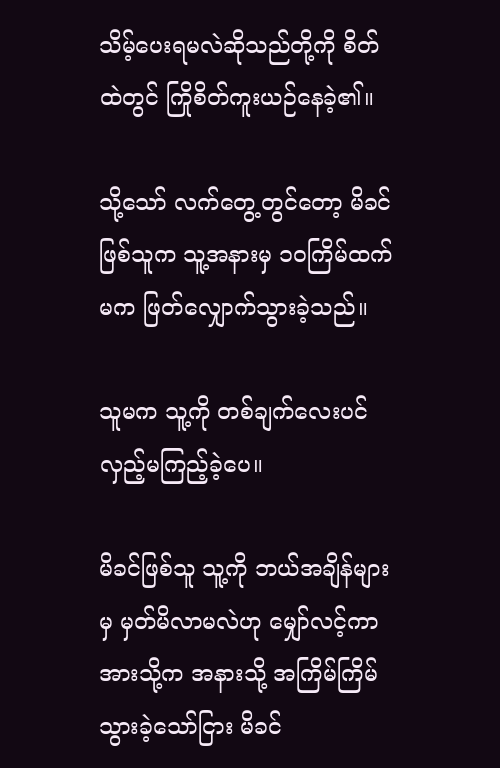သိမ့်ပေးရမလဲဆိုသည်တို့ကို စိတ်ထဲတွင် ကြိုစိတ်ကူးယဉ်နေခဲ့၏။

သို့သော် လက်တွေ့တွင်တော့ မိခင်ဖြစ်သူက သူ့အနားမှ ၁၀ကြိမ်ထက်မက ဖြတ်လျှောက်သွားခဲ့သည်။

သူမက သူ့ကို တစ်ချက်လေးပင်လှည့်မကြည့်ခဲ့ပေ။

မိခင်ဖြစ်သူ သူ့ကို ဘယ်အချိန်များမှ မှတ်မိလာမလဲဟု မျှော်လင့်ကာ အားသို့က အနားသို့ အကြိမ်ကြိမ်သွားခဲ့သော်ငြား မိခင်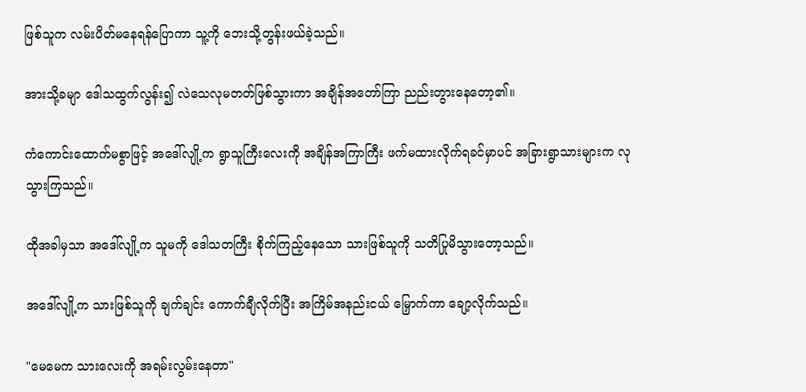ဖြစ်သူက လမ်းပိတ်မနေရန်ပြောကာ သူ့ကို ဘေးသို့တွန်းဖယ်ခဲ့သည်။

အားသို့ခမျာ ဒေါသထွက်လွန်း၍ လဲသေလုမတတ်ဖြစ်သွားကာ အချိန်အတော်ကြာ ညည်းတွားနေတော့၏။

ကံကောင်းထောက်မစွာဖြင့် အဒေါ်လျို့က ရွာသူကြီးလေးကို အချိန်အကြာကြီး ဖက်မထားလိုက်ရခင်မှာပင် အခြားရွာသားများက လုသွားကြသည်။

ထိုအခါမှသာ အဒေါ်လျို့က သူမကို ဒေါသတကြီး စိုက်ကြည့်နေသော သားဖြစ်သူကို သတိပြုမိသွားတော့သည်။

အဒေါ်လျို့က သားဖြစ်သူကို ချက်ချင်း ကောက်ချီလိုက်ပြီး အကြိမ်အနည်းငယ် မြှောက်ကာ ချော့လိုက်သည်။

"မေမေက သားလေးကို အရမ်းလွမ်းနေတာ"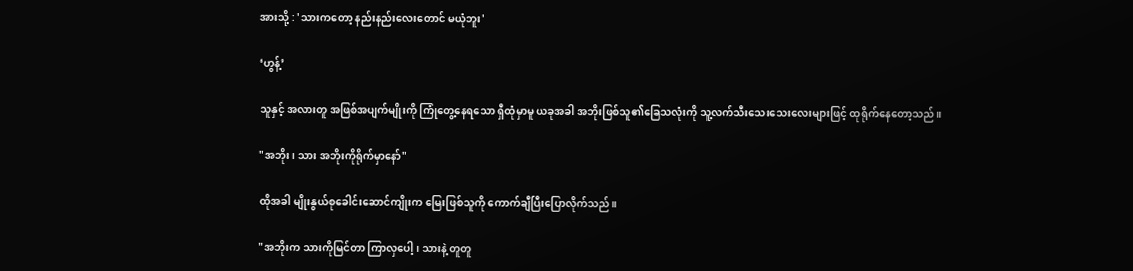အားသို့ : 'သားကတော့ နည်းနည်းလေးတောင် မယုံဘူး'

‘ဟွန့်’

သူနှင့် အလားတူ အဖြစ်အပျက်မျိုးကို ကြုံတွေ့နေရသော ရှီထုံမှာမူ ယခုအခါ အဘိုးဖြစ်သူ၏ခြေသလုံးကို သူ့လက်သီးသေးသေးလေးများဖြင့် ထုရိုက်နေတော့သည်။

"အဘိုး၊ သား အဘိုးကိုရိုက်မှာနော်"

ထိုအခါ မျိုးနွယ်စုခေါင်းဆောင်ကျိုးက မြေးဖြစ်သူကို ကောက်ချီပြီးပြောလိုက်သည်။

"အဘိုးက သားကိုမြင်တာ ကြာလှပေါ့၊ သားနဲ့ တူတူ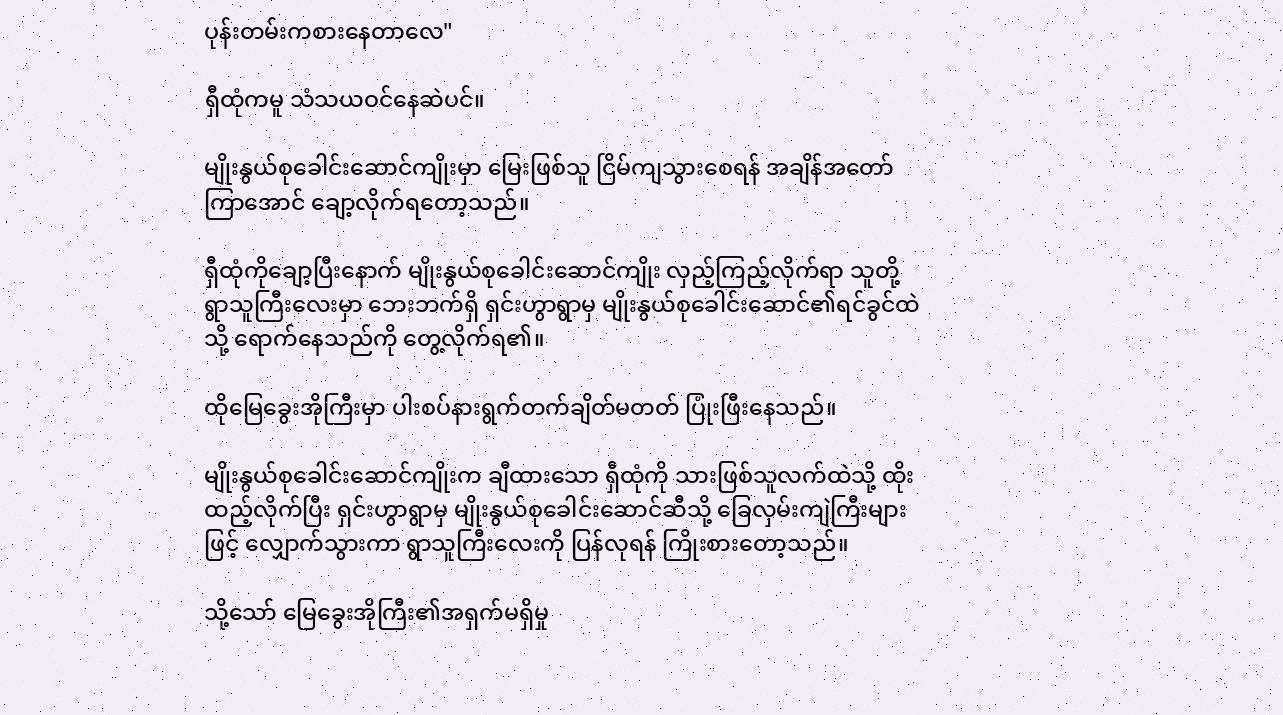ပုန်းတမ်းကစားနေတာလေ"

ရှီထုံကမူ သံသယဝင်နေဆဲပင်။

မျိုးနွယ်စုခေါင်းဆောင်ကျိုးမှာ မြေးဖြစ်သူ ငြိမ်ကျသွားစေရန် အချိန်အတော်ကြာအောင် ချော့လိုက်ရတော့သည်။

ရှီထုံကိုချော့ပြီးနောက် မျိုးနွယ်စုခေါင်းဆောင်ကျိုး လှည့်ကြည့်လိုက်ရာ သူတို့ရွာသူကြီးလေးမှာ ဘေးဘက်ရှိ ရှင်းဟွာရွာမှ မျိုးနွယ်စုခေါင်းဆောင်၏ရင်ခွင်ထဲသို့ ရောက်နေသည်ကို တွေ့လိုက်ရ၏။

ထိုမြေခွေးအိုကြီးမှာ ပါးစပ်နားရွက်တက်ချိတ်မတတ် ပြုံးဖြီးနေသည်။

မျိုးနွယ်စုခေါင်းဆောင်ကျိုးက ချီထားသော ရှီထုံကို သားဖြစ်သူလက်ထဲသို့ ထိုးထည့်လိုက်ပြီး ရှင်းဟွာရွာမှ မျိုးနွယ်စုခေါင်းဆောင်ဆီသို့ ခြေလှမ်းကျဲကြီးများဖြင့် လျှောက်သွားကာ ရွာသူကြီးလေးကို ပြန်လုရန် ကြိုးစားတော့သည်။

သို့သော် မြေခွေးအိုကြီး၏အရှက်မရှိမှု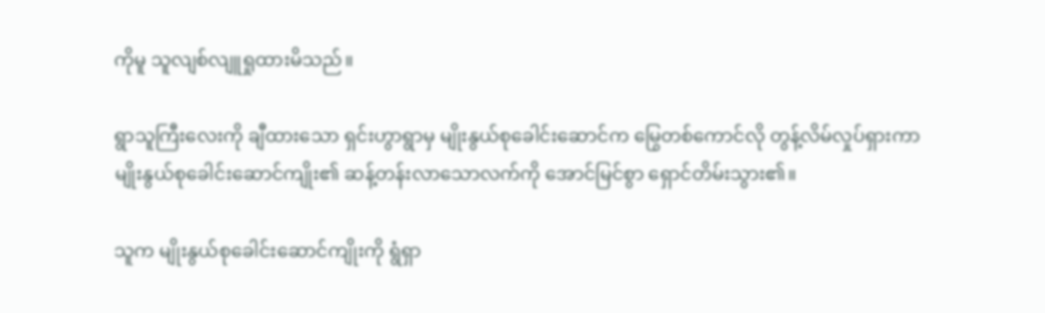ကိုမူ သူလျစ်လျူရှုထားမိသည်။

ရွာသူကြီးလေးကို ချီထားသော ရှင်းဟွာရွာမှ မျိုးနွယ်စုခေါင်းဆောင်က မြွေတစ်ကောင်လို တွန့်လိမ်လှုပ်ရှားကာ မျိုးနွယ်စုခေါင်းဆောင်ကျိုး၏ ဆန့်တန်းလာသောလက်ကို အောင်မြင်စွာ ရှောင်တိမ်းသွား၏။

သူက မျိုးနွယ်စုခေါင်းဆောင်ကျိုးကို ရွံရှာ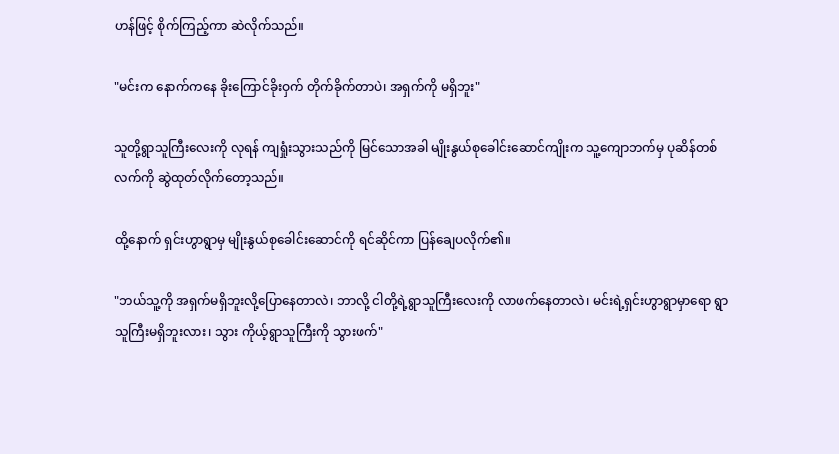ဟန်ဖြင့် စိုက်ကြည့်ကာ ဆဲလိုက်သည်။

"မင်းက နောက်ကနေ ခိုးကြောင်ခိုးဝှက် တိုက်ခိုက်တာပဲ၊ အရှက်ကို မရှိဘူး"

သူတို့ရွာသူကြီးလေးကို လုရန် ကျရှုံးသွားသည်ကို မြင်သောအခါ မျိုးနွယ်စုခေါင်းဆောင်ကျိုးက သူ့ကျောဘက်မှ ပုဆိန်တစ်လက်ကို ဆွဲထုတ်လိုက်တော့သည်။

ထို့နောက် ရှင်းဟွာရွာမှ မျိုးနွယ်စုခေါင်းဆောင်ကို ရင်ဆိုင်ကာ ပြန်ချေပလိုက်၏။

"ဘယ်သူ့ကို အရှက်မရှိဘူးလို့ပြောနေတာလဲ၊ ဘာလို့ ငါတို့ရဲ့ရွာသူကြီးလေးကို လာဖက်နေတာလဲ၊ မင်းရဲ့ရှင်းဟွာရွာမှာရော ရွာသူကြီးမရှိဘူးလား၊ သွား ကိုယ့်ရွာသူကြီးကို သွားဖက်"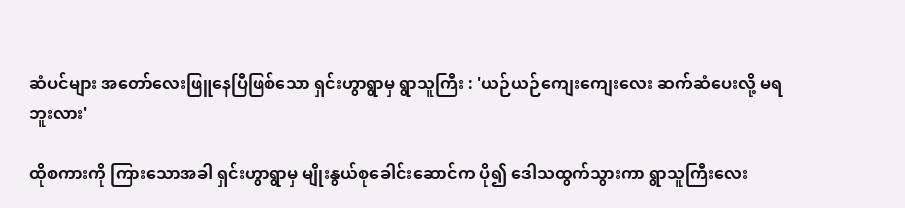ဆံပင်များ အတော်လေးဖြူနေပြီဖြစ်သော ရှင်းဟွာရွာမှ ရွာသူကြီး : 'ယဉ်ယဉ်ကျေးကျေးလေး ဆက်ဆံပေးလို့ မရဘူးလား'

ထိုစကားကို ကြားသောအခါ ရှင်းဟွာရွာမှ မျိုးနွယ်စုခေါင်းဆောင်က ပို၍ ဒေါသထွက်သွားကာ ရွာသူကြီးလေး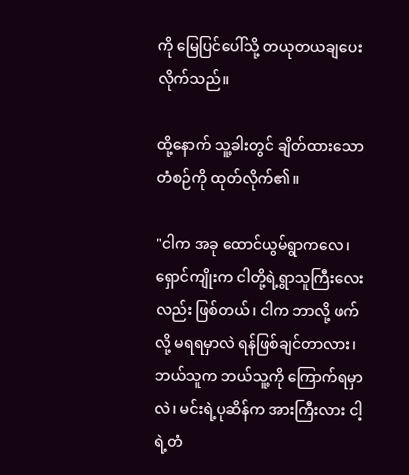ကို မြေပြင်ပေါ်သို့ တယုတယချပေးလိုက်သည်။

ထို့နောက် သူ့ခါးတွင် ချိတ်ထားသော တံစဉ်ကို ထုတ်လိုက်၏။

"ငါက အခု ထောင်ယွမ်ရွာကလေ၊ ရှောင်ကျိုးက ငါတို့ရဲ့ရွာသူကြီးလေးလည်း ဖြစ်တယ်၊ ငါက ဘာလို့ ဖက်လို့ မရရမှာလဲ ရန်ဖြစ်ချင်တာလား၊ ဘယ်သူက ဘယ်သူ့ကို ကြောက်ရမှာလဲ၊ မင်းရဲ့ပုဆိန်က အားကြီးလား ငါ့ရဲ့တံ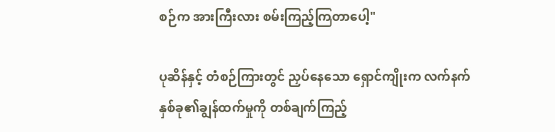စဉ်က အားကြီးလား စမ်းကြည့်ကြတာပေါ့"

ပုဆိန်နှင့် တံစဉ်ကြားတွင် ညှပ်နေသော ရှောင်ကျိုးက လက်နက်နှစ်ခု၏ချွန်ထက်မှုကို တစ်ချက်ကြည့်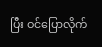ပြီး ဝင်ပြောလိုက်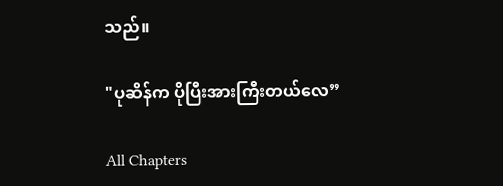သည်။

"ပုဆိန်က ပိုပြီးအားကြီးတယ်လေ”

All Chapters